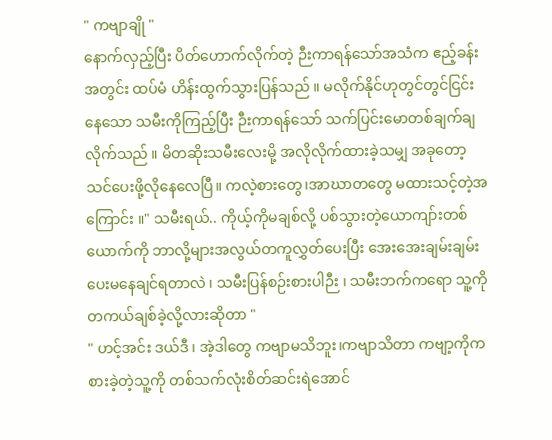" ကဗျာချို "
နောက်လှည့်ပြီး ပိတ်ဟောက်လိုက်တဲ့ ဉီးကာရန်သော်အသံက ဧည့်ခန်းအတွင်း ထပ်မံ ဟိန်းထွက်သွားပြန်သည် ။ မလိုက်နိုင်ဟုတွင်တွင်ငြင်းနေသော သမီးကိုကြည့်ပြီး ဉီးကာရန်သော် သက်ပြင်းမောတစ်ချက်ချလိုက်သည် ။ မိတဆိုးသမီးလေးမို့ အလိုလိုက်ထားခဲ့သမျှ အခုတော့ သင်ပေးဖို့လိုနေလေပြီ။ ကလဲ့စားတွေ၊အာဃာတတွေ မထားသင့်တဲ့အကြောင်း ။" သမီးရယ်.. ကိုယ့်ကိုမချစ်လို့ ပစ်သွားတဲ့ယောကျာ်းတစ်ယောက်ကို ဘာလို့များအလွယ်တကူလွှတ်ပေးပြီး အေးအေးချမ်းချမ်းပေးမနေချင်ရတာလဲ ၊ သမီးပြန်စဉ်းစားပါဉီး ၊ သမီးဘက်ကရော သူ့ကို တကယ်ချစ်ခဲ့လို့လားဆိုတာ "
" ဟင့်အင်း ဒယ်ဒီ ၊ အဲ့ဒါတွေ ကဗျာမသိဘူး၊ကဗျာသိတာ ကဗျာ့ကိုကစားခဲ့တဲ့သူ့ကို တစ်သက်လုံးစိတ်ဆင်းရဲအောင်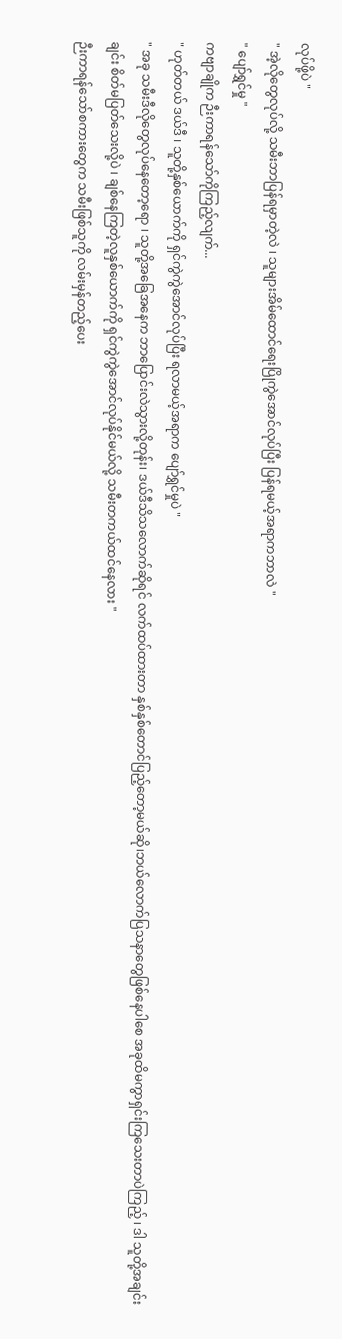လုပ်ဖို့ပဲ "
" အဲ့လိုတွေလုပ်လို့ သမီးဘာပြန်ရမှာတဲ့လဲ ၊ သူများအိမ်ထောင်ရေးပြိုကွဲအောင်လုပ်ပြီး ပြန်ရမယ့်အရာကဘာလဲ "
" ပျော်ရွှင်မှု "
ကဗျာချိုက ဉီးကာရန်သော်ကိုကြည့်လျက်...
" ဟုတ်တယ် ဒယ်ဒီ ၊ သူတို့နှစ်ယောက်ကို ရှင်ကွဲကွဲအောင်လုပ်ပြီး ရလာမယ့်အရာက ပျော်ရွှင်မှုပဲ "
" အခု သမီးဒီလိုတွေလုပ်နေတော့ရော ၊ သူတို့အခြေအနေက ဘာပြောင်းလဲသွားလို့တုန်း၊ ဒယ်ဒီသိသလောက်ဆိုရင် လက်ထပ်ထားတာ နှစ်နှစ်တောင်ပြည့်တော့မယ်ဆို၊ဘယ်လောက်ပြသနာတွေဖြစ်နေပါစေ အခုထိမကွာရှင်းကြသေးတာပဲကြည့် ၊ ဒါ သူတို့အချင်းချင်း စိတ်မပြတ်သေးလို့ပဲ ၊ ချစ်နေကြတဲ့လူနှစ်ယောက်ကို ရှင်ကွဲကွဲအောင်လုပ်နိုင်မယ်လို့ သမီးတကယ်ထင်နေလား "
ဉီးကာရန်သော်စကားတွေက သမီးဖြစ်သူကို လမ်းမှန်တည့်ပေး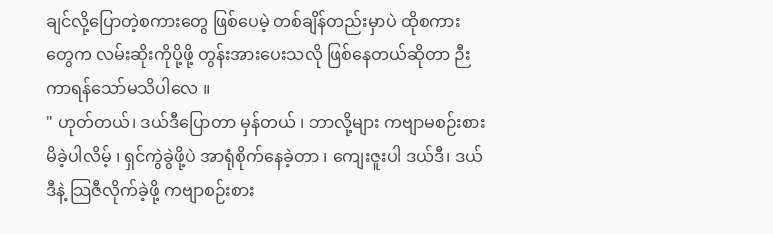ချင်လို့ပြောတဲ့စကားတွေ ဖြစ်ပေမဲ့ တစ်ချိန်တည်းမှာပဲ ထိုစကားတွေက လမ်းဆိုးကိုပို့ဖို့ တွန်းအားပေးသလို ဖြစ်နေတယ်ဆိုတာ ဉီးကာရန်သော်မသိပါလေ ။
" ဟုတ်တယ်၊ ဒယ်ဒီပြောတာ မှန်တယ် ၊ ဘာလို့များ ကဗျာမစဉ်းစားမိခဲ့ပါလိမ့် ၊ ရှင်ကွဲခွဲဖို့ပဲ အာရုံစိုက်နေခဲ့တာ ၊ ကျေးဇူးပါ ဒယ်ဒီ၊ ဒယ်ဒီနဲ့ သြဇီလိုက်ခဲ့ဖို့ ကဗျာစဉ်းစား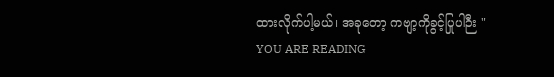ထားလိုက်ပါ့မယ်၊ အခုတော့ ကဗျာ့ကိုခွင့်ပြုပါဉီး "
YOU ARE READING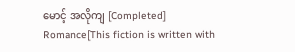မောင့် အလိုကျ [Completed]
Romance[This fiction is written with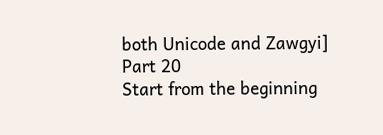both Unicode and Zawgyi]
Part 20
Start from the beginning